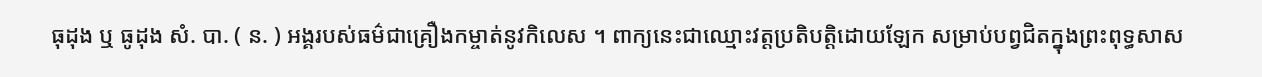ធុដុង ឬ ធូដុង សំ. បា. ( ន. ) អង្គរបស់ធម៌ជាគ្រឿងកម្ចាត់នូវកិលេស ។ ពាក្យនេះជាឈ្មោះវត្តប្រតិបត្តិដោយឡែក សម្រាប់បព្វជិតក្នុងព្រះពុទ្ធសាស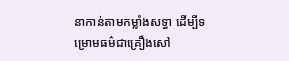នាកាន់តាមកម្លាំងសទ្ធា ដើម្បីទម្រោមធម៌ជាគ្រឿងសៅ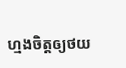ហ្មងចិត្តឲ្យថយ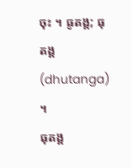ចុះ ។ ធូតង្គ; ធុតង្គ(dhutanga) ។
ធុតង្គ